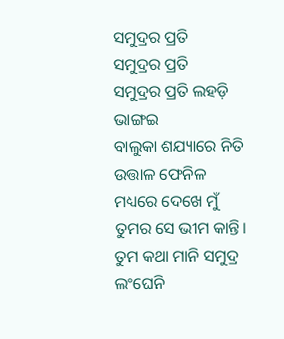ସମୁଦ୍ରର ପ୍ରତି
ସମୁଦ୍ରର ପ୍ରତି
ସମୁଦ୍ରର ପ୍ରତି ଲହଡ଼ି ଭାଙ୍ଗଇ
ବାଲୁକା ଶଯ୍ୟାରେ ନିତି
ଉତ୍ତାଳ ଫେନିଳ ମଧ୍ୟରେ ଦେଖେ ମୁଁ
ତୁମର ସେ ଭୀମ କାନ୍ତି।
ତୁମ କଥା ମାନି ସମୁଦ୍ର ଲଂଘେନି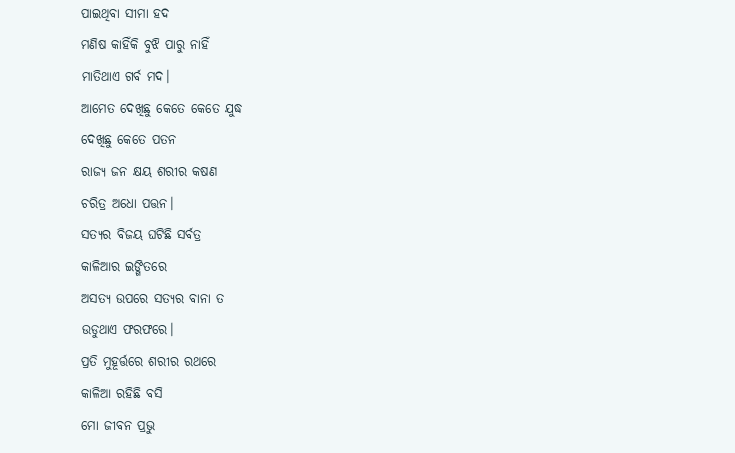ପାଇଥିବା ସୀମା ହଦ
ମଣିଷ କାହିଁକି ବୁଝି ପାରୁ ନାହିଁ
ମାତିଥାଏ ଗର୍ବ ମଦ।
ଆମେତ ଦେଖିଛୁ କେତେ କେତେ ଯୁଦ୍ଧ
ଦେଖିଛୁ କେତେ ପତନ
ରାଜ୍ୟ ଜନ କ୍ଷୟ ଶରୀର କଷଣ
ଚରିତ୍ର ଅଧୋ ପତ୍ତନ।
ସତ୍ୟର ବିଜୟ ଘଟିଛି ସର୍ବତ୍ର
କାଳିଆର ଇଙ୍ଗିତରେ
ଅସତ୍ୟ ଉପରେ ସତ୍ୟର ବାନା ତ
ଉଡୁଥାଏ ଫରଫରେ।
ପ୍ରତି ମୁହୂର୍ତ୍ତରେ ଶରୀର ରଥରେ
କାଳିଆ ରହିଛି ବସି
ମୋ ଜୀବନ ପ୍ରଭୁ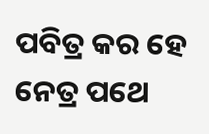ପବିତ୍ର କର ହେ
ନେତ୍ର ପଥେ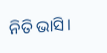ନିତି ଭାସି।